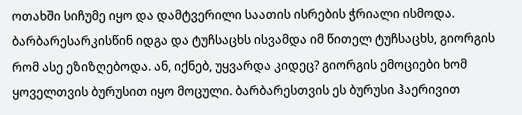ოთახში სიჩუმე იყო და დამტვერილი საათის ისრების ჭრიალი ისმოდა. ბარბარესარკისწინ იდგა და ტუჩსაცხს ისვამდა იმ წითელ ტუჩსაცხს, გიორგის რომ ასე ეზიზღებოდა. ან, იქნებ, უყვარდა კიდეც? გიორგის ემოციები ხომ ყოველთვის ბურუსით იყო მოცული. ბარბარესთვის ეს ბურუსი ჰაერივით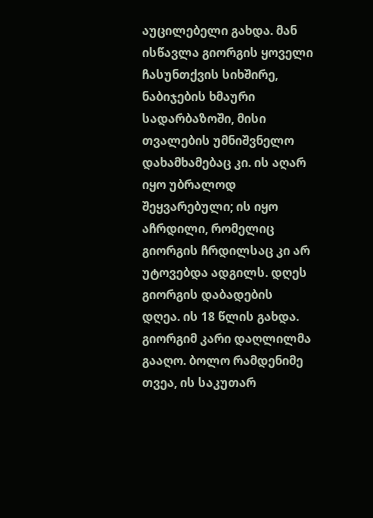აუცილებელი გახდა. მან ისწავლა გიორგის ყოველი ჩასუნთქვის სიხშირე, ნაბიჯების ხმაური სადარბაზოში, მისი თვალების უმნიშვნელო დახამხამებაც კი. ის აღარ იყო უბრალოდ შეყვარებული; ის იყო აჩრდილი, რომელიც გიორგის ჩრდილსაც კი არ უტოვებდა ადგილს. დღეს გიორგის დაბადების დღეა. ის 18 წლის გახდა. გიორგიმ კარი დაღლილმა გააღო. ბოლო რამდენიმე თვეა, ის საკუთარ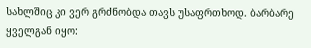სახლშიც კი ვერ გრძნობდა თავს უსაფრთხოდ. ბარბარე ყველგან იყო: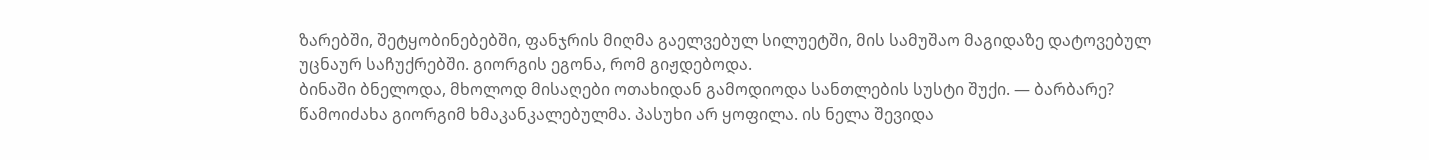ზარებში, შეტყობინებებში, ფანჯრის მიღმა გაელვებულ სილუეტში, მის სამუშაო მაგიდაზე დატოვებულ უცნაურ საჩუქრებში. გიორგის ეგონა, რომ გიჟდებოდა.
ბინაში ბნელოდა, მხოლოდ მისაღები ოთახიდან გამოდიოდა სანთლების სუსტი შუქი. — ბარბარე? წამოიძახა გიორგიმ ხმაკანკალებულმა. პასუხი არ ყოფილა. ის ნელა შევიდა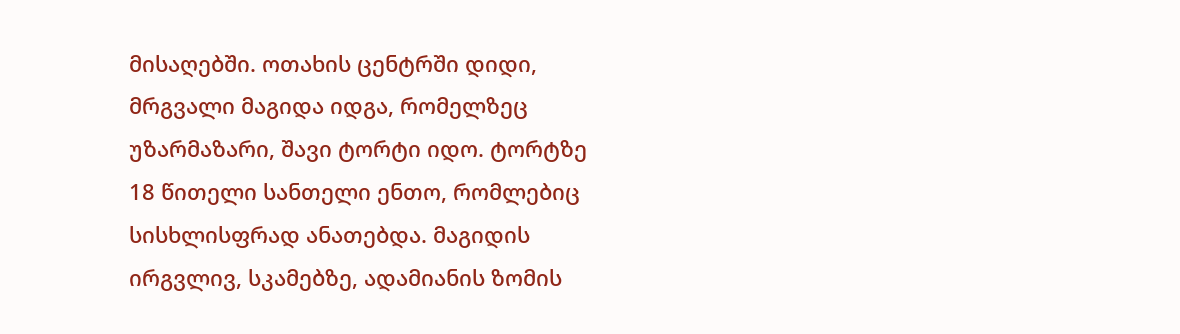მისაღებში. ოთახის ცენტრში დიდი, მრგვალი მაგიდა იდგა, რომელზეც უზარმაზარი, შავი ტორტი იდო. ტორტზე 18 წითელი სანთელი ენთო, რომლებიც სისხლისფრად ანათებდა. მაგიდის ირგვლივ, სკამებზე, ადამიანის ზომის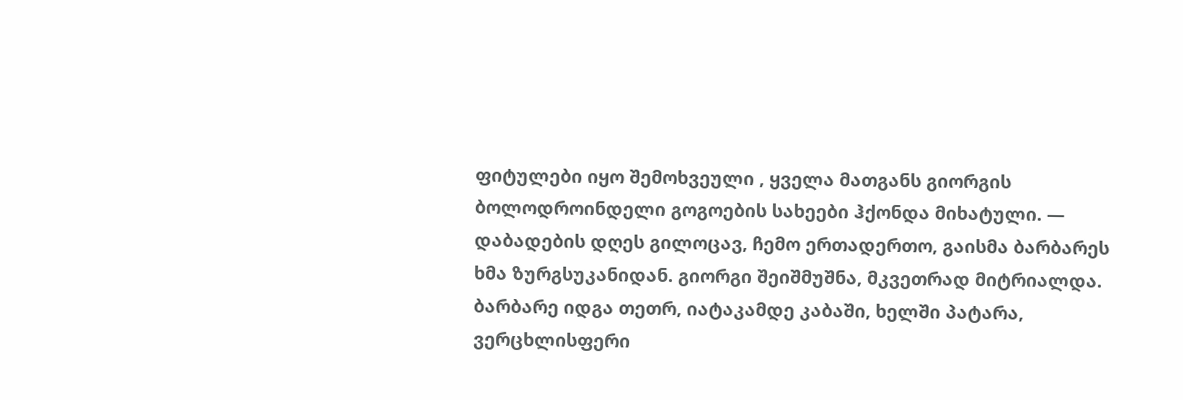ფიტულები იყო შემოხვეული , ყველა მათგანს გიორგის ბოლოდროინდელი გოგოების სახეები ჰქონდა მიხატული. — დაბადების დღეს გილოცავ, ჩემო ერთადერთო, გაისმა ბარბარეს ხმა ზურგსუკანიდან. გიორგი შეიშმუშნა, მკვეთრად მიტრიალდა. ბარბარე იდგა თეთრ, იატაკამდე კაბაში, ხელში პატარა, ვერცხლისფერი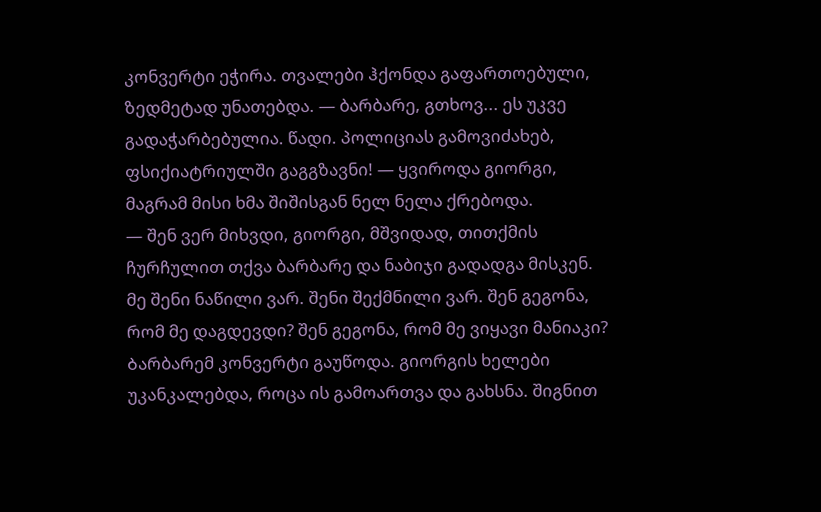კონვერტი ეჭირა. თვალები ჰქონდა გაფართოებული, ზედმეტად უნათებდა. — ბარბარე, გთხოვ... ეს უკვე გადაჭარბებულია. წადი. პოლიციას გამოვიძახებ, ფსიქიატრიულში გაგგზავნი! — ყვიროდა გიორგი, მაგრამ მისი ხმა შიშისგან ნელ ნელა ქრებოდა.
— შენ ვერ მიხვდი, გიორგი, მშვიდად, თითქმის ჩურჩულით თქვა ბარბარე და ნაბიჯი გადადგა მისკენ. მე შენი ნაწილი ვარ. შენი შექმნილი ვარ. შენ გეგონა, რომ მე დაგდევდი? შენ გეგონა, რომ მე ვიყავი მანიაკი? Ბარბარემ კონვერტი გაუწოდა. გიორგის ხელები უკანკალებდა, როცა ის გამოართვა და გახსნა. შიგნით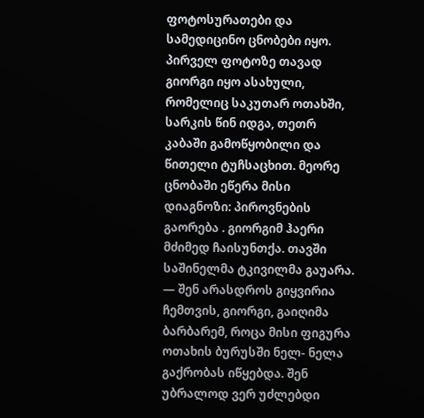ფოტოსურათები და სამედიცინო ცნობები იყო. პირველ ფოტოზე თავად გიორგი იყო ასახული, რომელიც საკუთარ ოთახში, სარკის წინ იდგა, თეთრ კაბაში გამოწყობილი და წითელი ტუჩსაცხით. მეორე ცნობაში ეწერა მისი დიაგნოზი: პიროვნების გაორება . გიორგიმ ჰაერი მძიმედ ჩაისუნთქა. თავში საშინელმა ტკივილმა გაუარა. — შენ არასდროს გიყვირია ჩემთვის, გიორგი, გაიღიმა ბარბარემ, როცა მისი ფიგურა ოთახის ბურუსში ნელ- ნელა გაქრობას იწყებდა. შენ უბრალოდ ვერ უძლებდი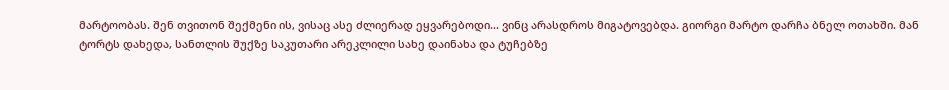მარტოობას. შენ თვითონ შექმენი ის, ვისაც ასე ძლიერად ეყვარებოდი... ვინც არასდროს მიგატოვებდა. გიორგი მარტო დარჩა ბნელ ოთახში. მან ტორტს დახედა, სანთლის შუქზე საკუთარი არეკლილი სახე დაინახა და ტუჩებზე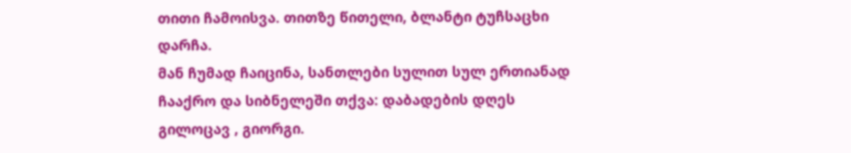თითი ჩამოისვა. თითზე წითელი, ბლანტი ტუჩსაცხი დარჩა.
მან ჩუმად ჩაიცინა, სანთლები სულით სულ ერთიანად ჩააქრო და სიბნელეში თქვა: დაბადების დღეს გილოცავ , გიორგი.